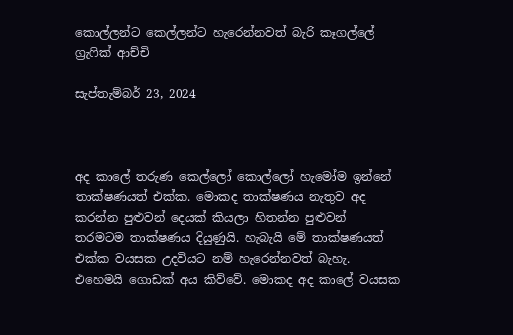කොල්ලන්ට කෙල්ලන්ට හැරෙන්නවත් බැරි කෑගල්ලේ ග්‍රැෆික් ආච්චි

සැප්තැම්බර් 23, 2024



අද කාලේ තරුණ කෙල්ලෝ කොල්ලෝ හැමෝම ඉන්නේ තාක්ෂණයත් එක්ක. මොකද තාක්ෂණය නැතුව අද කරන්න පුළුවන් දෙයක් කියලා හිතන්න පුළුවන් තරමටම තාක්ෂණය දියුණුයි. හැබැයි මේ තාක්ෂණයත් එක්ක වයසක උදවියට නම් හැරෙන්නවත් බැහැ. එහෙමයි ගොඩක් අය කිව්වේ. මොකද අද කාලේ වයසක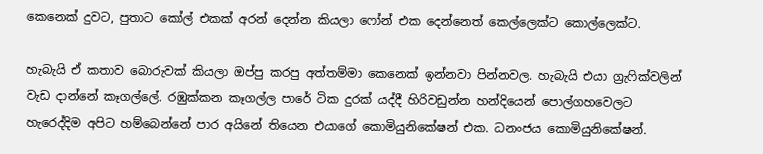කෙනෙක් දුවට, පුතාට කෝල් එකක් අරන් දෙන්න කියලා ෆෝන් එක දෙන්නෙත් කෙල්ලෙක්ට කොල්ලෙක්ට.

හැබැයි ඒ කතාව බොරුවක් කියලා ඔප්පු කරපු අත්තම්මා කෙනෙක් ඉන්නවා පින්නවල. හැබැයි එයා ග්‍රැෆික්වලින් වැඩ දාන්නේ කෑගල්ලේ. රඹුක්කන කෑගල්ල පාරේ ටික දුරක් යද්දී හිරිවඩුන්න හන්දියෙන් පොල්ගහවෙලට හැරෙද්දිම අපිට හම්බෙන්නේ පාර අයිනේ තියෙන එයාගේ කොමියුනිකේෂන් එක. ධනංජය කොමියුනිකේෂන්.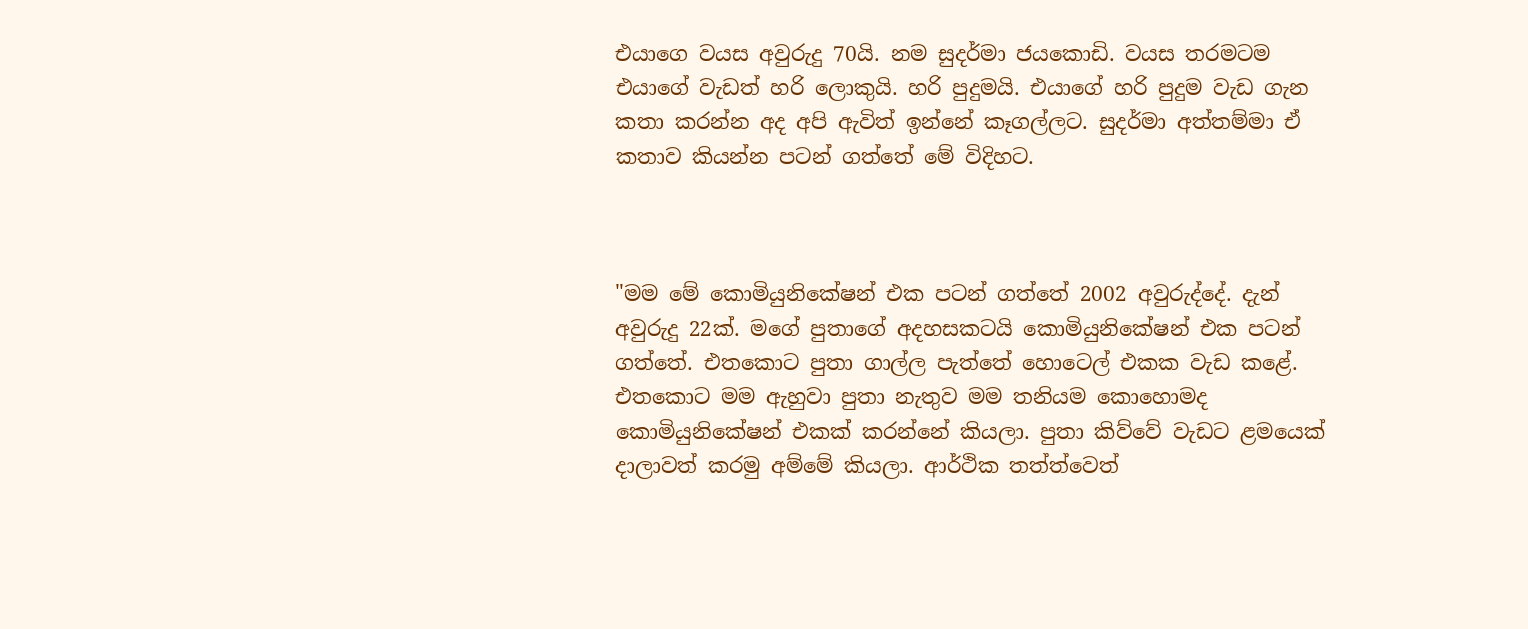එයාගෙ වයස අවුරුදු 70යි. නම සුදර්මා ජයකොඩි. වයස තරමටම එයාගේ වැඩත් හරි ලොකුයි. හරි පුදුමයි. එයාගේ හරි පුදුම වැඩ ගැන කතා කරන්න අද අපි ඇවිත් ඉන්නේ කෑගල්ලට. සුදර්මා අත්තම්මා ඒ කතාව කියන්න පටන් ගත්තේ මේ විදිහට.



"මම මේ කොමියුනිකේෂන් එක පටන් ගත්තේ 2002 අවුරුද්දේ. දැන් අවුරුදු 22ක්. මගේ පුතාගේ අදහසකටයි කොමියුනිකේෂන් එක පටන් ගත්තේ. එතකොට පුතා ගාල්ල පැත්තේ හොටෙල් එකක වැඩ කළේ. එතකොට මම ඇහුවා පුතා නැතුව මම තනියම කොහොමද කොමියුනිකේෂන් එකක් කරන්නේ කියලා. පුතා කිව්වේ වැඩට ළමයෙක් දාලාවත් කරමු අම්මේ කියලා. ආර්ථික තත්ත්වෙත්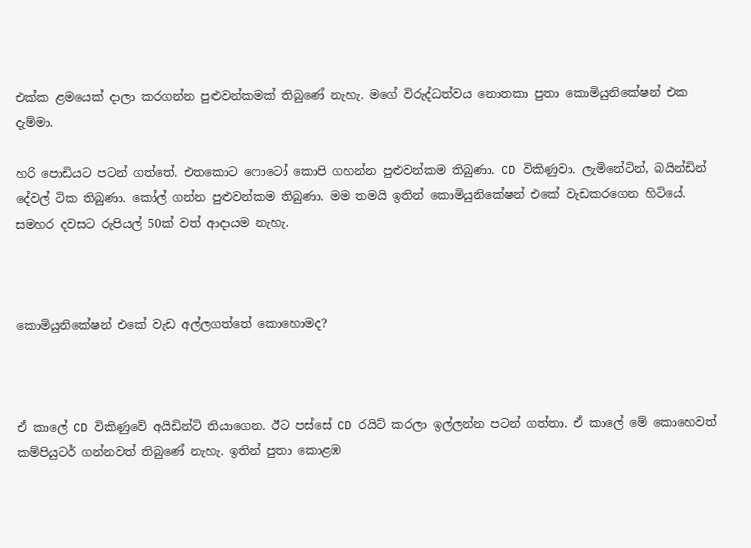එක්ක ළමයෙක් දාලා කරගන්න පුළුවන්කමක් තිබුණේ නැහැ. මගේ විරුද්ධත්වය නොතකා පුතා කොමියුනිකේෂන් එක දැම්මා.

හරි පොඩියට පටන් ගත්තේ. එතකොට ෆොටෝ කොපි ගහන්න පුළුවන්කම තිබුණා. CD විකිණුවා. ලැමිනේටින්, බයින්ඩින් දේවල් ටික තිබුණා. කෝල් ගන්න පුළුවන්කම තිබුණා. මම තමයි ඉතින් කොමියුනිකේෂන් එකේ වැඩකරගෙන හිටියේ. සමහර දවසට රුපියල් 50ක් වත් ආදායම නැහැ.



කොමියුනිකේෂන් එකේ වැඩ අල්ලගත්තේ කොහොමද?



ඒ කාලේ CD විකිණුවේ අයිඩින්ටි තියාගෙන. ඊට පස්සේ CD රයිට් කරලා ඉල්ලන්න පටන් ගත්තා. ඒ කාලේ මේ කොහෙවත් කම්පියුටර් ගන්නවත් තිබුණේ නැහැ. ඉතින් පුතා කොළඹ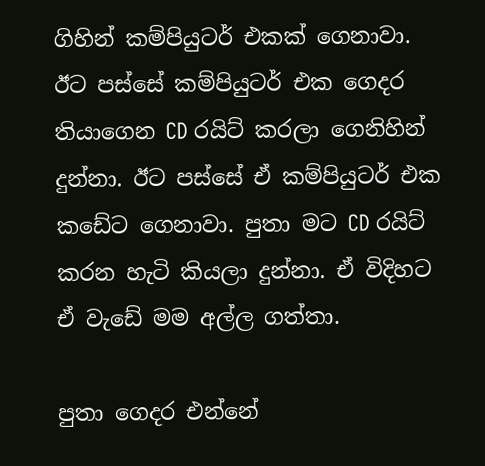ගිහින් කම්පියුටර් එකක් ගෙනාවා. ඊට පස්සේ කම්පියුටර් එක ගෙදර තියාගෙන CD රයිට් කරලා ගෙනිහින් දුන්නා. ඊට පස්සේ ඒ කම්පියුටර් එක කඩේට ගෙනාවා. පුතා මට CD රයිට් කරන හැටි කියලා දුන්නා. ඒ විදිහට ඒ වැඩේ මම අල්ල ගත්තා.

පුතා ගෙදර එන්නේ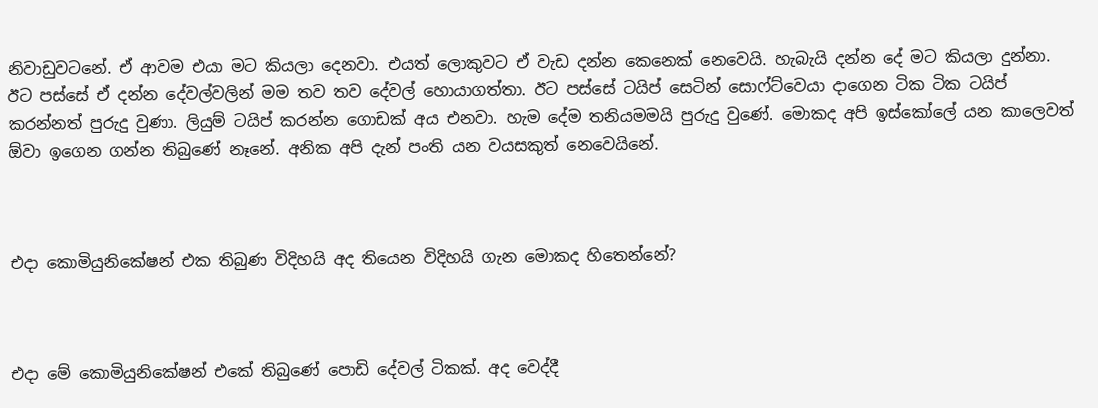නිවාඩුවටනේ. ඒ ආවම එයා මට කියලා දෙනවා. එයත් ලොකුවට ඒ වැඩ දන්න කෙනෙක් නෙවෙයි. හැබැයි දන්න දේ මට කියලා දුන්නා. ඊට පස්සේ ඒ දන්න දේවල්වලින් මම තව තව දේවල් හොයාගත්තා. ඊට පස්සේ ටයිප් සෙටින් සොෆ්ට්වෙයා දාගෙන ටික ටික ටයිප් කරන්නත් පුරුදු වුණා. ලියුම් ටයිප් කරන්න ගොඩක් අය එනවා. හැම දේම තනියමමයි පුරුදු වුණේ. මොකද අපි ඉස්කෝලේ යන කාලෙවත් ඕවා ඉගෙන ගන්න තිබුණේ නෑනේ. අනික අපි දැන් පංති යන වයසකුත් නෙවෙයිනේ.



එදා කොමියුනිකේෂන් එක තිබුණ විදිහයි අද තියෙන විදිහයි ගැන මොකද හිතෙන්නේ?



එදා මේ කොමියුනිකේෂන් එකේ තිබුණේ පොඩි දේවල් ටිකක්. අද වෙද්දී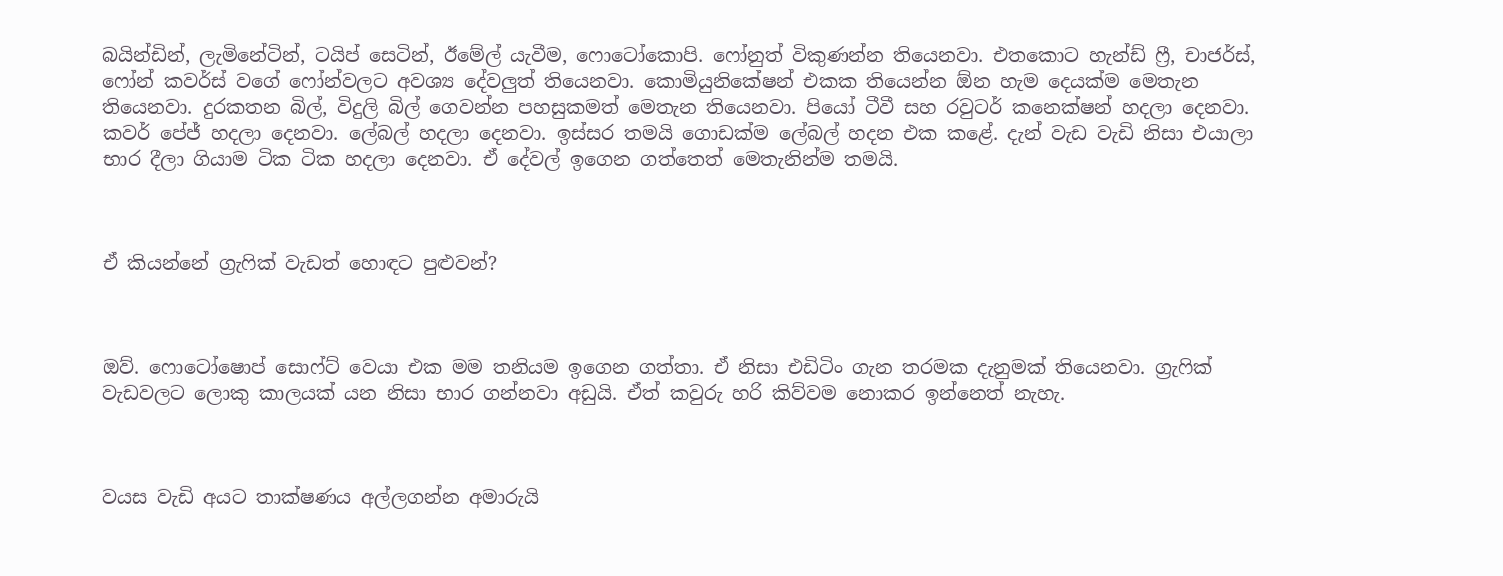බයින්ඩින්, ලැමිනේටින්, ටයිප් සෙටින්, ඊමේල් යැවීම, ෆොටෝකොපි. ෆෝනුත් විකුණන්න තියෙනවා. එතකොට හැන්ඩ් ෆ්‍රී, චාජර්ස්, ෆෝන් කවර්ස් වගේ ෆෝන්වලට අවශ්‍ය දේවලුත් තියෙනවා. කොමියුනිකේෂන් එකක තියෙන්න ඕන හැම දෙයක්ම මෙතැන තියෙනවා. දුරකතන බිල්, විදුලි බිල් ගෙවන්න පහසුකමත් මෙතැන තියෙනවා. පියෝ ටීවී සහ රවුටර් කනෙක්ෂන් හදලා දෙනවා. කවර් පේජ් හදලා දෙනවා. ලේබල් හදලා දෙනවා. ඉස්සර තමයි ගොඩක්ම ලේබල් හදන එක කළේ. දැන් වැඩ වැඩි නිසා එයාලා භාර දීලා ගියාම ටික ටික හදලා දෙනවා. ඒ දේවල් ඉගෙන ගත්තෙත් මෙතැනින්ම තමයි.



ඒ කියන්නේ ග්‍රැෆික් වැඩත් හොඳට පුළුවන්?



ඔව්. ෆොටෝෂොප් සොෆ්ට් වෙයා එක මම තනියම ඉගෙන ගත්තා. ඒ නිසා එඩිටිං ගැන තරමක දැනුමක් තියෙනවා. ග්‍රැෆික් වැඩවලට ලොකු කාලයක් යන නිසා භාර ගන්නවා අඩුයි. ඒත් කවුරු හරි කිව්වම නොකර ඉන්නෙත් නැහැ.



වයස වැඩි අයට තාක්ෂණය අල්ලගන්න අමාරුයි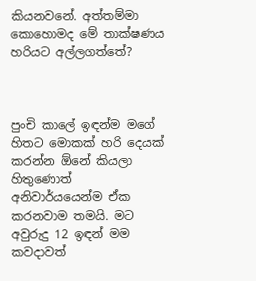කියනවනේ. අත්තම්මා කොහොමද මේ තාක්ෂණය හරියට අල්ලගත්තේ?



පුංචි කාලේ ඉඳන්ම මගේ හිතට මොකක් හරි දෙයක් කරන්න ඕනේ කියලා හිතුණොත් අනිවාර්යයෙන්ම ඒක කරනවාම තමයි. මට අවුරුදු 12 ඉඳන් මම කවදාවත්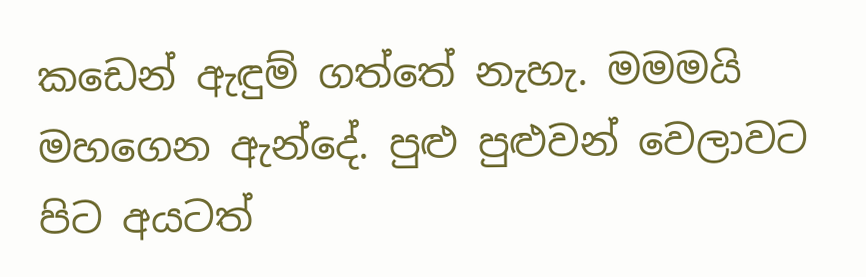කඩෙන් ඇඳුම් ගත්තේ නැහැ. මමමයි මහගෙන ඇන්දේ. පුළු පුළුවන් වෙලාවට පිට අයටත්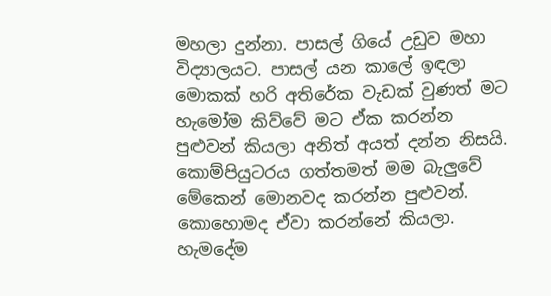මහලා දුන්නා. පාසල් ගියේ උඩුව මහා විද්‍යාලයට. පාසල් යන කාලේ ඉඳලා මොකක් හරි අතිරේක වැඩක් වුණත් මට හැමෝම කිව්වේ මට ඒක කරන්න පුළුවන් කියලා අනිත් අයත් දන්න නිසයි. කොම්පියුටරය ගත්තමත් මම බැලුවේ මේකෙන් මොනවද කරන්න පුළුවන්. කොහොමද ඒවා කරන්නේ කියලා. හැමදේම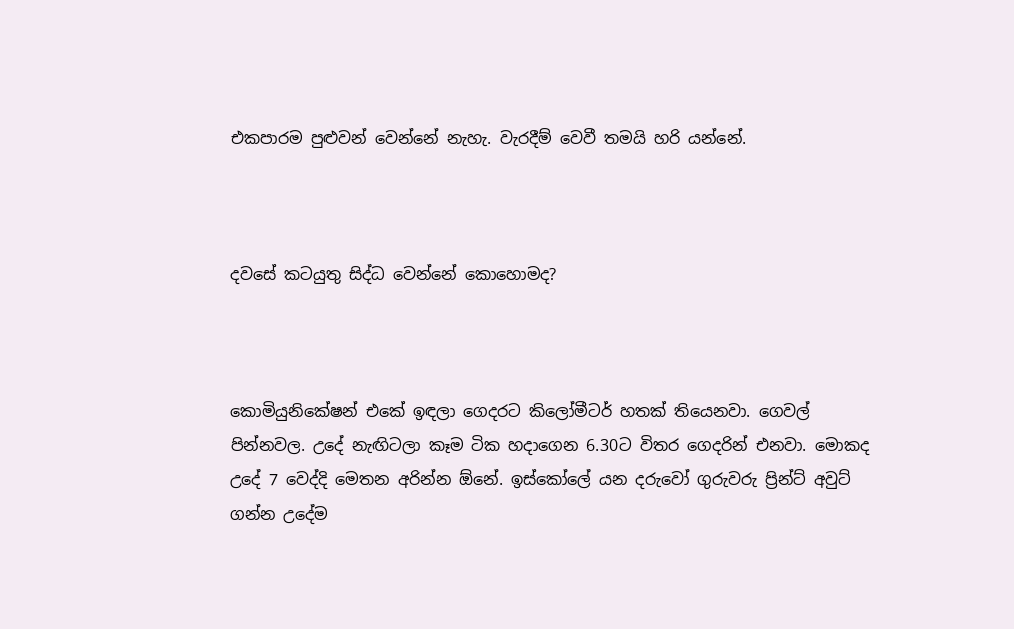එකපාරම පුළුවන් වෙන්නේ නැහැ. වැරදීම් වෙවී තමයි හරි යන්නේ.



දවසේ කටයුතු සිද්ධ වෙන්නේ කොහොමද?



කොමියුනිකේෂන් එකේ ඉඳලා ගෙදරට කිලෝමීටර් හතක් තියෙනවා. ගෙවල් පින්නවල. උදේ නැඟිටලා කෑම ටික හදාගෙන 6.30ට විතර ගෙදරින් එනවා. මොකද උදේ 7 වෙද්දි මෙතන අරින්න ඕනේ. ඉස්කෝලේ යන දරුවෝ ගුරුවරු ප්‍රින්ට් අවුට් ගන්න උදේම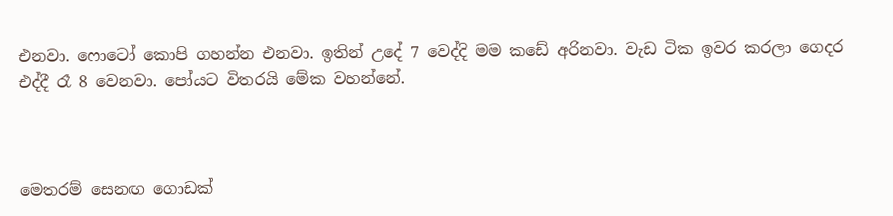එනවා. ෆොටෝ කොපි ගහන්න එනවා. ඉතින් උදේ 7 වෙද්දි මම කඩේ අරිනවා. වැඩ ටික ඉවර කරලා ගෙදර එද්දී රෑ 8 වෙනවා. පෝයට විතරයි මේක වහන්නේ.



මෙතරම් සෙනඟ ගොඩක්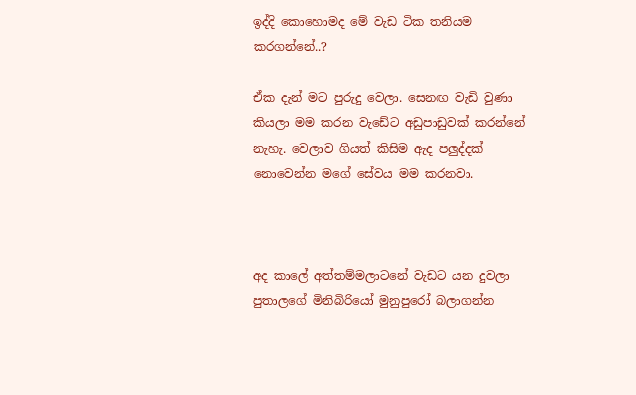ඉද්දි කොහොමද මේ වැඩ ටික තනියම කරගන්නේ..?

ඒක දැන් මට පුරුදු වෙලා. සෙනඟ වැඩි වුණා කියලා මම කරන වැඩේට අඩුපාඩුවක් කරන්නේ නැහැ. වෙලාව ගියත් කිසිම ඇද පලුද්දක් නොවෙන්න මගේ සේවය මම කරනවා.



අද කාලේ අත්තම්මලාටනේ වැඩට යන දුවලා පුතාලගේ මිනිබිරියෝ මුනුපුරෝ බලාගන්න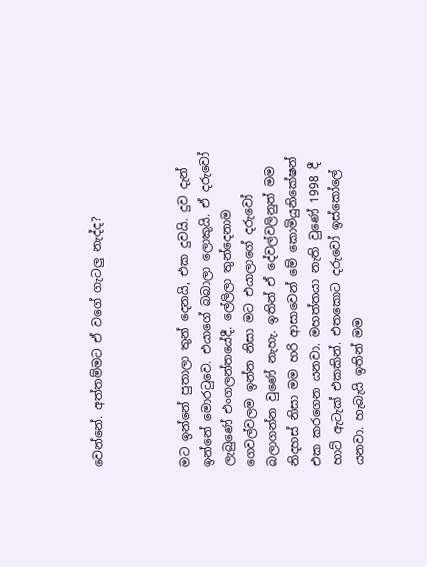වෙන්නේ. අත්තම්මට ඒ වගේ ගැටලු නැද්ද?



මට ඉන්නේ පුතාලා තුන් දෙනයි, එක දුවයි. දුව දැන් ඉන්නේ මොරටුවෙ. එයාගේ බබාලා ලොකුයි. ඒ දරුවෝ ලැබුණේ එංගලන්තයේදී. ලේලිලා තුන්දෙනාම ගෙවල්වලම ඉන්න නිසා මට එයාලාගේ දරුවෝ බලාගන්න වුණේ නැහැ. ඉතින් ඒ දේවල්වලිනුත් මම නිදහස් නිසා මම හරි ආසාවෙන් මේ කොමියුනිකේෂන් එක කරගෙන යනවා. මහත්තයා නැති වුණේ 1998 දී හාට් ඇටැක් එකකින්. එතකොට දරුවෝ ඉස්කෝලේ යනවා. හැබැයි ඉතින් මම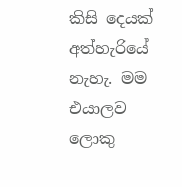කිසි දෙයක් අත්හැරියේ නැහැ. මම එයාලව ලොකු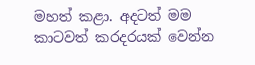මහත් කළා. අදටත් මම කාටවත් කරදරයක් වෙන්න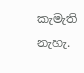කැමැති නැහැ.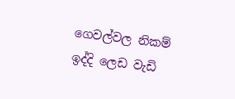ගෙවල්වල නිකම් ඉද්දි ලෙඩ වැඩි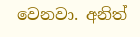වෙනවා. අනිත්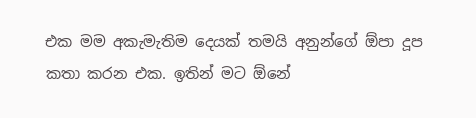එක මම අකැමැතිම දෙයක් තමයි අනුන්ගේ ඕපා දූප කතා කරන එක. ඉතින් මට ඕනේ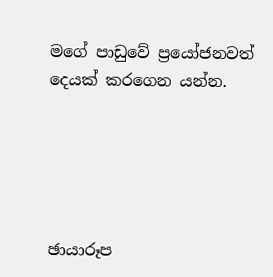මගේ පාඩුවේ ප්‍රයෝජනවත් දෙයක් කරගෙන යන්න.





ඡායාරූප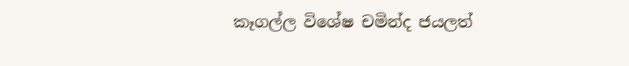කෑගල්ල විශේෂ චමින්ද ජයලත්